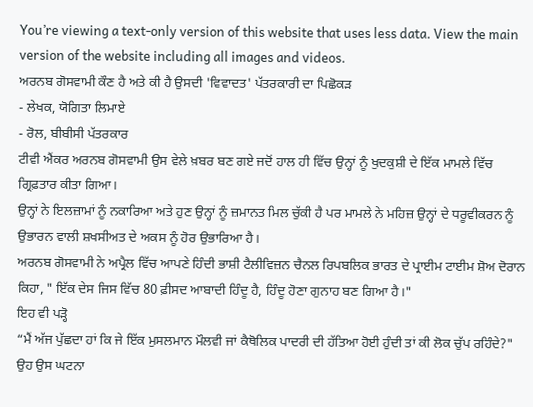You’re viewing a text-only version of this website that uses less data. View the main version of the website including all images and videos.
ਅਰਨਬ ਗੋਸਵਾਮੀ ਕੌਣ ਹੈ ਅਤੇ ਕੀ ਹੈ ਉਸਦੀ 'ਵਿਵਾਦਤ' ਪੱਤਰਕਾਰੀ ਦਾ ਪਿਛੋਕੜ
- ਲੇਖਕ, ਯੋਗਿਤਾ ਲਿਮਾਏ
- ਰੋਲ, ਬੀਬੀਸੀ ਪੱਤਰਕਾਰ
ਟੀਵੀ ਐਂਕਰ ਅਰਨਬ ਗੋਸਵਾਮੀ ਉਸ ਵੇਲੇ ਖ਼ਬਰ ਬਣ ਗਏ ਜਦੋਂ ਹਾਲ ਹੀ ਵਿੱਚ ਉਨ੍ਹਾਂ ਨੂੰ ਖੁਦਕੁਸ਼ੀ ਦੇ ਇੱਕ ਮਾਮਲੇ ਵਿੱਚ ਗ੍ਰਿਫ਼ਤਾਰ ਕੀਤਾ ਗਿਆ।
ਉਨ੍ਹਾਂ ਨੇ ਇਲਜ਼ਾਮਾਂ ਨੂੰ ਨਕਾਰਿਆ ਅਤੇ ਹੁਣ ਉਨ੍ਹਾਂ ਨੂੰ ਜ਼ਮਾਨਤ ਮਿਲ ਚੁੱਕੀ ਹੈ ਪਰ ਮਾਮਲੇ ਨੇ ਮਹਿਜ਼ ਉਨ੍ਹਾਂ ਦੇ ਧਰੂਵੀਕਰਨ ਨੂੰ ਉਭਾਰਨ ਵਾਲੀ ਸ਼ਖਸੀਅਤ ਦੇ ਅਕਸ ਨੂੰ ਹੋਰ ਉਭਾਰਿਆ ਹੈ।
ਅਰਨਬ ਗੋਸਵਾਮੀ ਨੇ ਅਪ੍ਰੈਲ ਵਿੱਚ ਆਪਣੇ ਹਿੰਦੀ ਭਾਸ਼ੀ ਟੈਲੀਵਿਜ਼ਨ ਚੈਨਲ ਰਿਪਬਲਿਕ ਭਾਰਤ ਦੇ ਪ੍ਰਾਈਮ ਟਾਈਮ ਸ਼ੋਅ ਦੋਰਾਨ ਕਿਹਾ, " ਇੱਕ ਦੇਸ ਜਿਸ ਵਿੱਚ 80 ਫ਼ੀਸਦ ਆਬਾਦੀ ਹਿੰਦੂ ਹੈ, ਹਿੰਦੂ ਹੋਣਾ ਗੁਨਾਹ ਬਣ ਗਿਆ ਹੈ।"
ਇਹ ਵੀ ਪੜ੍ਹੋ
“ਮੈਂ ਅੱਜ ਪੁੱਛਦਾ ਹਾਂ ਕਿ ਜੇ ਇੱਕ ਮੁਸਲਮਾਨ ਮੌਲਵੀ ਜਾਂ ਕੈਥੋਲਿਕ ਪਾਦਰੀ ਦੀ ਹੱਤਿਆ ਹੋਈ ਹੁੰਦੀ ਤਾਂ ਕੀ ਲੋਕ ਚੁੱਪ ਰਹਿੰਦੇ?"
ਉਹ ਉਸ ਘਟਨਾ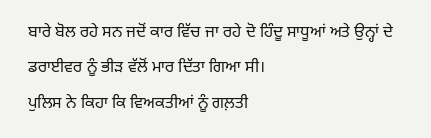ਬਾਰੇ ਬੋਲ ਰਹੇ ਸਨ ਜਦੋਂ ਕਾਰ ਵਿੱਚ ਜਾ ਰਹੇ ਦੋ ਹਿੰਦੂ ਸਾਧੂਆਂ ਅਤੇ ਉਨ੍ਹਾਂ ਦੇ ਡਰਾਈਵਰ ਨੂੰ ਭੀੜ ਵੱਲੋਂ ਮਾਰ ਦਿੱਤਾ ਗਿਆ ਸੀ।
ਪੁਲਿਸ ਨੇ ਕਿਹਾ ਕਿ ਵਿਅਕਤੀਆਂ ਨੂੰ ਗਲ਼ਤੀ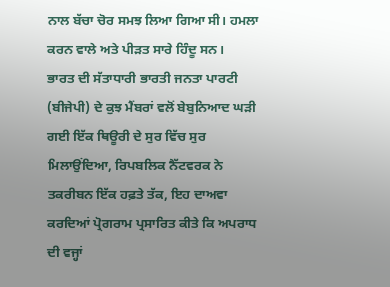ਨਾਲ ਬੱਚਾ ਚੋਰ ਸਮਝ ਲਿਆ ਗਿਆ ਸੀ। ਹਮਲਾ ਕਰਨ ਵਾਲੇ ਅਤੇ ਪੀੜਤ ਸਾਰੇ ਹਿੰਦੂ ਸਨ।
ਭਾਰਤ ਦੀ ਸੱਤਾਧਾਰੀ ਭਾਰਤੀ ਜਨਤਾ ਪਾਰਟੀ (ਬੀਜੇਪੀ) ਦੇ ਕੁਝ ਮੈਂਬਰਾਂ ਵਲੋਂ ਬੇਬੁਨਿਆਦ ਘੜੀ ਗਈ ਇੱਕ ਥਿਊਰੀ ਦੇ ਸੁਰ ਵਿੱਚ ਸੁਰ ਮਿਲਾਉਂਦਿਆ, ਰਿਪਬਲਿਕ ਨੈੱਟਵਰਕ ਨੇ ਤਕਰੀਬਨ ਇੱਕ ਹਫ਼ਤੇ ਤੱਕ, ਇਹ ਦਾਅਵਾ ਕਰਦਿਆਂ ਪ੍ਰੋਗਰਾਮ ਪ੍ਰਸਾਰਿਤ ਕੀਤੇ ਕਿ ਅਪਰਾਧ ਦੀ ਵਜ੍ਹਾਂ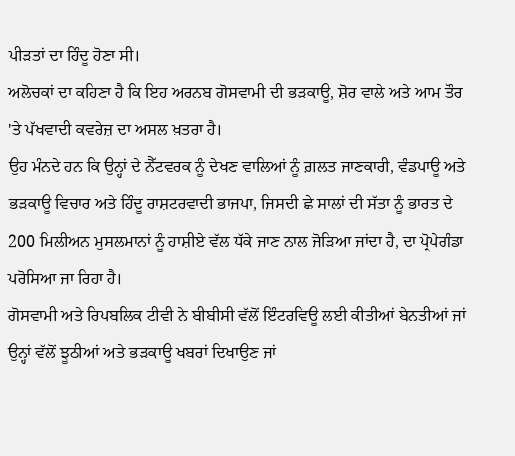ਪੀੜਤਾਂ ਦਾ ਹਿੰਦੂ ਹੋਣਾ ਸੀ।
ਅਲੋਚਕਾਂ ਦਾ ਕਹਿਣਾ ਹੈ ਕਿ ਇਹ ਅਰਨਬ ਗੋਸਵਾਮੀ ਦੀ ਭੜਕਾਊ, ਸ਼ੋਰ ਵਾਲੇ ਅਤੇ ਆਮ ਤੌਰ 'ਤੇ ਪੱਖਵਾਦੀ ਕਵਰੇਜ਼ ਦਾ ਅਸਲ ਖ਼ਤਰਾ ਹੈ।
ਉਹ ਮੰਨਦੇ ਹਨ ਕਿ ਉਨ੍ਹਾਂ ਦੇ ਨੈੱਟਵਰਕ ਨੂੰ ਦੇਖਣ ਵਾਲਿਆਂ ਨੂੰ ਗ਼ਲਤ ਜਾਣਕਾਰੀ, ਵੰਡਪਾਊ ਅਤੇ ਭੜਕਾਊ ਵਿਚਾਰ ਅਤੇ ਹਿੰਦੂ ਰਾਸ਼ਟਰਵਾਦੀ ਭਾਜਪਾ, ਜਿਸਦੀ ਛੇ ਸਾਲਾਂ ਦੀ ਸੱਤਾ ਨੂੰ ਭਾਰਤ ਦੇ 200 ਮਿਲੀਅਨ ਮੁਸਲਮਾਨਾਂ ਨੂੰ ਹਾਸ਼ੀਏ ਵੱਲ ਧੱਕੇ ਜਾਣ ਨਾਲ ਜੋੜਿਆ ਜਾਂਦਾ ਹੈ, ਦਾ ਪ੍ਰੋਪੇਗੰਡਾ ਪਰੋਸਿਆ ਜਾ ਰਿਹਾ ਹੈ।
ਗੋਸਵਾਮੀ ਅਤੇ ਰਿਪਬਲਿਕ ਟੀਵੀ ਨੇ ਬੀਬੀਸੀ ਵੱਲੋਂ ਇੰਟਰਵਿਊ ਲਈ ਕੀਤੀਆਂ ਬੇਨਤੀਆਂ ਜਾਂ ਉਨ੍ਹਾਂ ਵੱਲੋਂ ਝੂਠੀਆਂ ਅਤੇ ਭੜਕਾਊ ਖਬਰਾਂ ਦਿਖਾਉਣ ਜਾਂ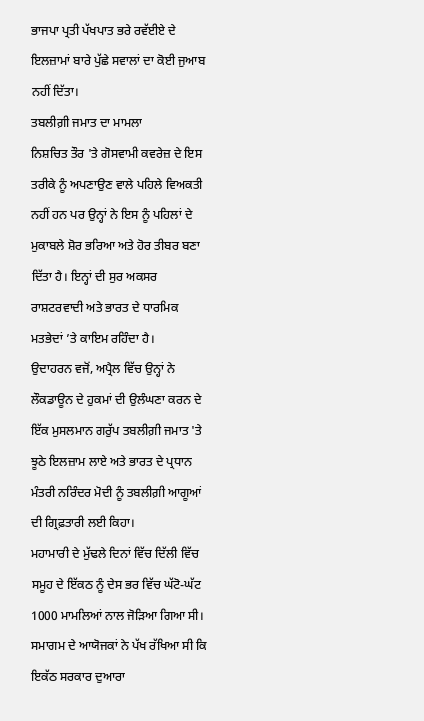ਭਾਜਪਾ ਪ੍ਰਤੀ ਪੱਖਪਾਤ ਭਰੇ ਰਵੱਈਏ ਦੇ ਇਲਜ਼ਾਮਾਂ ਬਾਰੇ ਪੁੱਛੇ ਸਵਾਲਾਂ ਦਾ ਕੋਈ ਜੁਆਬ ਨਹੀਂ ਦਿੱਤਾ।
ਤਬਲੀਗ਼ੀ ਜਮਾਤ ਦਾ ਮਾਮਲਾ
ਨਿਸ਼ਚਿਤ ਤੌਰ 'ਤੇ ਗੋਸਵਾਮੀ ਕਵਰੇਜ਼ ਦੇ ਇਸ ਤਰੀਕੇ ਨੂੰ ਅਪਣਾਉਣ ਵਾਲੇ ਪਹਿਲੇ ਵਿਅਕਤੀ ਨਹੀਂ ਹਨ ਪਰ ਉਨ੍ਹਾਂ ਨੇ ਇਸ ਨੂੰ ਪਹਿਲਾਂ ਦੇ ਮੁਕਾਬਲੇ ਸ਼ੋਰ ਭਰਿਆ ਅਤੇ ਹੋਰ ਤੀਬਰ ਬਣਾ ਦਿੱਤਾ ਹੈ। ਇਨ੍ਹਾਂ ਦੀ ਸੁਰ ਅਕਸਰ ਰਾਸ਼ਟਰਵਾਦੀ ਅਤੇ ਭਾਰਤ ਦੇ ਧਾਰਮਿਕ ਮਤਭੇਦਾਂ ’ਤੇ ਕਾਇਮ ਰਹਿੰਦਾ ਹੈ।
ਉਦਾਹਰਨ ਵਜੋਂ, ਅਪ੍ਰੈਲ ਵਿੱਚ ਉਨ੍ਹਾਂ ਨੇ ਲੌਕਡਾਊਨ ਦੇ ਹੁਕਮਾਂ ਦੀ ਉਲੰਘਣਾ ਕਰਨ ਦੇ ਇੱਕ ਮੁਸਲਮਾਨ ਗਰੁੱਪ ਤਬਲੀਗ਼ੀ ਜਮਾਤ 'ਤੇ ਝੂਠੇ ਇਲਜ਼ਾਮ ਲਾਏ ਅਤੇ ਭਾਰਤ ਦੇ ਪ੍ਰਧਾਨ ਮੰਤਰੀ ਨਰਿੰਦਰ ਮੋਦੀ ਨੂੰ ਤਬਲੀਗ਼ੀ ਆਗੂਆਂ ਦੀ ਗ੍ਰਿਫ਼ਤਾਰੀ ਲਈ ਕਿਹਾ।
ਮਹਾਮਾਰੀ ਦੇ ਮੁੱਢਲੇ ਦਿਨਾਂ ਵਿੱਚ ਦਿੱਲੀ ਵਿੱਚ ਸਮੂਹ ਦੇ ਇੱਕਠ ਨੂੰ ਦੇਸ ਭਰ ਵਿੱਚ ਘੱਟੋ-ਘੱਟ 1000 ਮਾਮਲਿਆਂ ਨਾਲ ਜੋੜਿਆ ਗਿਆ ਸੀ।
ਸਮਾਗਮ ਦੇ ਆਯੋਜਕਾਂ ਨੇ ਪੱਖ ਰੱਖਿਆ ਸੀ ਕਿ ਇਕੱਠ ਸਰਕਾਰ ਦੁਆਰਾ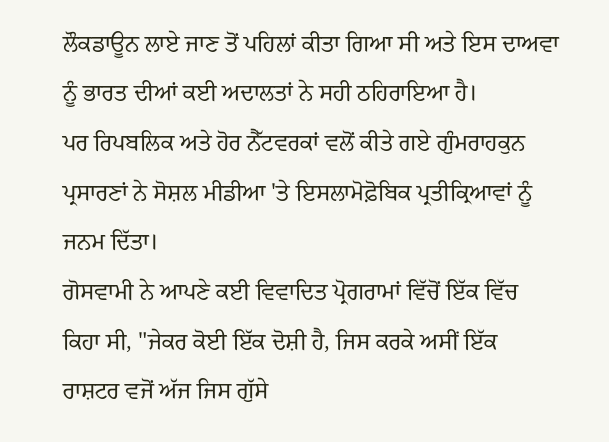ਲੌਕਡਾਊਨ ਲਾਏ ਜਾਣ ਤੋਂ ਪਹਿਲਾਂ ਕੀਤਾ ਗਿਆ ਸੀ ਅਤੇ ਇਸ ਦਾਅਵਾ ਨੂੰ ਭਾਰਤ ਦੀਆਂ ਕਈ ਅਦਾਲਤਾਂ ਨੇ ਸਹੀ ਠਹਿਰਾਇਆ ਹੈ।
ਪਰ ਰਿਪਬਲਿਕ ਅਤੇ ਹੋਰ ਨੈੱਟਵਰਕਾਂ ਵਲੋਂ ਕੀਤੇ ਗਏ ਗੁੰਮਰਾਹਕੁਨ ਪ੍ਰਸਾਰਣਾਂ ਨੇ ਸੋਸ਼ਲ ਮੀਡੀਆ 'ਤੇ ਇਸਲਾਮੋਫ਼ੋਬਿਕ ਪ੍ਰਤੀਕ੍ਰਿਆਵਾਂ ਨੂੰ ਜਨਮ ਦਿੱਤਾ।
ਗੋਸਵਾਮੀ ਨੇ ਆਪਣੇ ਕਈ ਵਿਵਾਦਿਤ ਪ੍ਰੋਗਰਾਮਾਂ ਵਿੱਚੋਂ ਇੱਕ ਵਿੱਚ ਕਿਹਾ ਸੀ, "ਜੇਕਰ ਕੋਈ ਇੱਕ ਦੋਸ਼ੀ ਹੈ, ਜਿਸ ਕਰਕੇ ਅਸੀਂ ਇੱਕ ਰਾਸ਼ਟਰ ਵਜੋਂ ਅੱਜ ਜਿਸ ਗੁੱਸੇ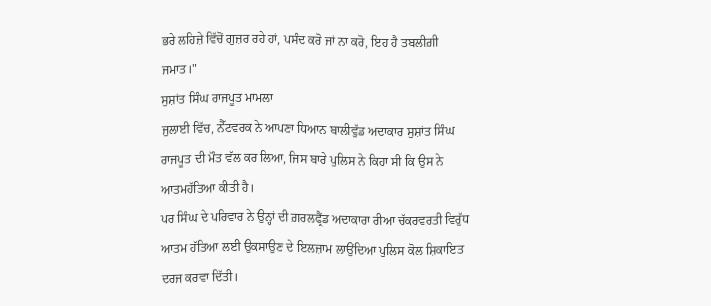ਭਰੇ ਲਹਿਜ਼ੇ ਵਿੱਚੋਂ ਗੁਜ਼ਰ ਰਹੇ ਹਾਂ, ਪਸੰਦ ਕਰੋ ਜਾਂ ਨਾ ਕਰੋ, ਇਹ ਹੈ ਤਬਲੀਗ਼ੀ ਜਮਾਤ।"
ਸੁਸ਼ਾਂਤ ਸਿੰਘ ਰਾਜਪੂਤ ਮਾਮਲਾ
ਜੁਲਾਈ ਵਿੱਚ, ਨੈੱਟਵਰਕ ਨੇ ਆਪਣਾ ਧਿਆਨ ਬਾਲੀਵੁੱਡ ਅਦਾਕਾਰ ਸੁਸ਼ਾਂਤ ਸਿੰਘ ਰਾਜਪੂਤ ਦੀ ਮੌਤ ਵੱਲ ਕਰ ਲਿਆ, ਜਿਸ ਬਾਰੇ ਪੁਲਿਸ ਨੇ ਕਿਹਾ ਸੀ ਕਿ ਉਸ ਨੇ ਆਤਮਹੱਤਿਆ ਕੀਤੀ ਹੈ।
ਪਰ ਸਿੰਘ ਦੇ ਪਰਿਵਾਰ ਨੇ ਉਨ੍ਹਾਂ ਦੀ ਗ਼ਰਲਫ੍ਰੈਂਡ ਅਦਾਕਾਰਾ ਰੀਆ ਚੱਕਰਵਰਤੀ ਵਿਰੁੱਧ ਆਤਮ ਹੱਤਿਆ ਲਈ ਉਕਸਾਉਣ ਦੇ ਇਲਜ਼ਾਮ ਲਾਉਂਦਿਆ ਪੁਲਿਸ ਕੋਲ ਸ਼ਿਕਾਇਤ ਦਰਜ ਕਰਵਾ ਦਿੱਤੀ।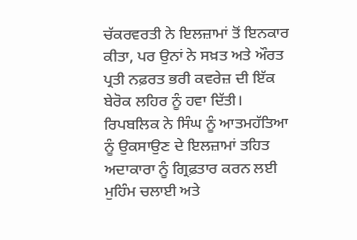ਚੱਕਰਵਰਤੀ ਨੇ ਇਲਜ਼ਾਮਾਂ ਤੋਂ ਇਨਕਾਰ ਕੀਤਾ, ਪਰ ਉਨਾਂ ਨੇ ਸਖ਼ਤ ਅਤੇ ਔਰਤ ਪ੍ਰਤੀ ਨਫ਼ਰਤ ਭਰੀ ਕਵਰੇਜ਼ ਦੀ ਇੱਕ ਬੇਰੋਕ ਲਹਿਰ ਨੂੰ ਹਵਾ ਦਿੱਤੀ।
ਰਿਪਬਲਿਕ ਨੇ ਸਿੰਘ ਨੂੰ ਆਤਮਹੱਤਿਆ ਨੂੰ ਉਕਸਾਉਣ ਦੇ ਇਲਜ਼ਾਮਾਂ ਤਹਿਤ ਅਦਾਕਾਰਾ ਨੂੰ ਗ੍ਰਿਫ਼ਤਾਰ ਕਰਨ ਲਈ ਮੁਹਿੰਮ ਚਲਾਈ ਅਤੇ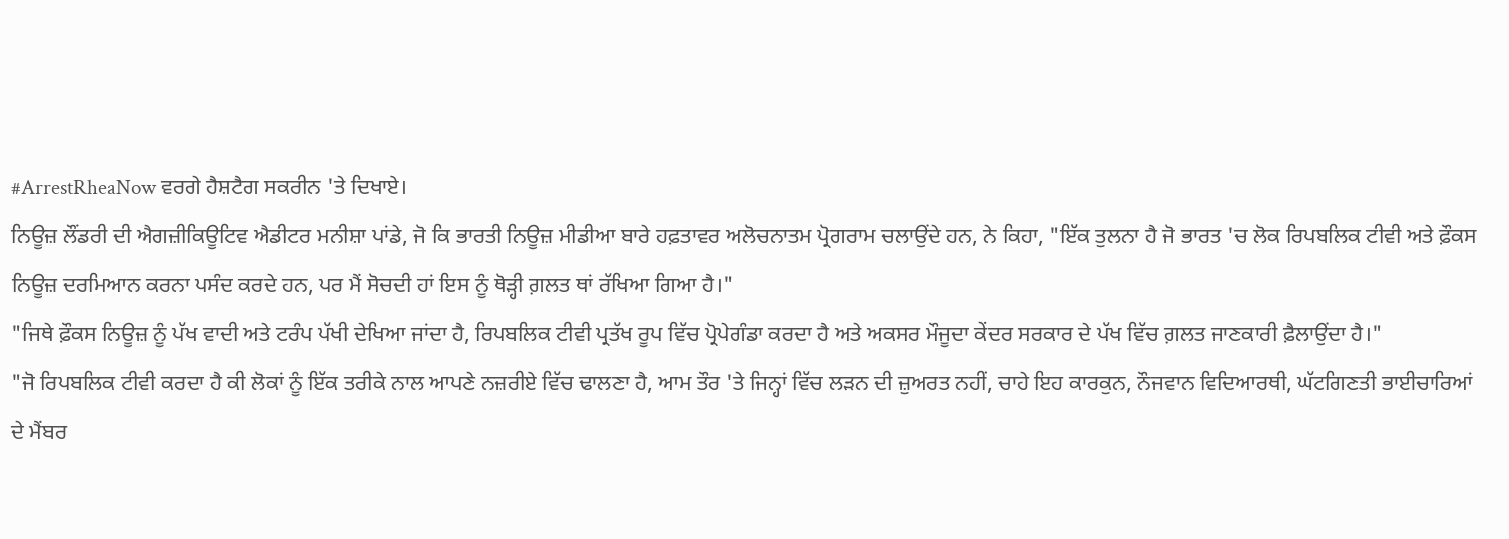#ArrestRheaNow ਵਰਗੇ ਹੈਸ਼ਟੈਗ ਸਕਰੀਨ 'ਤੇ ਦਿਖਾਏ।
ਨਿਊਜ਼ ਲੌਂਡਰੀ ਦੀ ਐਗਜ਼ੀਕਿਊਟਿਵ ਐਡੀਟਰ ਮਨੀਸ਼ਾ ਪਾਂਡੇ, ਜੋ ਕਿ ਭਾਰਤੀ ਨਿਊਜ਼ ਮੀਡੀਆ ਬਾਰੇ ਹਫ਼ਤਾਵਰ ਅਲੋਚਨਾਤਮ ਪ੍ਰੋਗਰਾਮ ਚਲਾਉਂਦੇ ਹਨ, ਨੇ ਕਿਹਾ, "ਇੱਕ ਤੁਲਨਾ ਹੈ ਜੋ ਭਾਰਤ 'ਚ ਲੋਕ ਰਿਪਬਲਿਕ ਟੀਵੀ ਅਤੇ ਫ਼ੌਕਸ ਨਿਊਜ਼ ਦਰਮਿਆਨ ਕਰਨਾ ਪਸੰਦ ਕਰਦੇ ਹਨ, ਪਰ ਮੈਂ ਸੋਚਦੀ ਹਾਂ ਇਸ ਨੂੰ ਥੋੜ੍ਹੀ ਗ਼ਲਤ ਥਾਂ ਰੱਖਿਆ ਗਿਆ ਹੈ।"
"ਜਿਥੇ ਫ਼ੌਕਸ ਨਿਊਜ਼ ਨੂੰ ਪੱਖ ਵਾਦੀ ਅਤੇ ਟਰੰਪ ਪੱਖੀ ਦੇਖਿਆ ਜਾਂਦਾ ਹੈ, ਰਿਪਬਲਿਕ ਟੀਵੀ ਪ੍ਰਤੱਖ ਰੂਪ ਵਿੱਚ ਪ੍ਰੋਪੇਗੰਡਾ ਕਰਦਾ ਹੈ ਅਤੇ ਅਕਸਰ ਮੌਜੂਦਾ ਕੇਂਦਰ ਸਰਕਾਰ ਦੇ ਪੱਖ ਵਿੱਚ ਗ਼ਲਤ ਜਾਣਕਾਰੀ ਫ਼ੈਲਾਉਂਦਾ ਹੈ।"
"ਜੋ ਰਿਪਬਲਿਕ ਟੀਵੀ ਕਰਦਾ ਹੈ ਕੀ ਲੋਕਾਂ ਨੂੰ ਇੱਕ ਤਰੀਕੇ ਨਾਲ ਆਪਣੇ ਨਜ਼ਰੀਏ ਵਿੱਚ ਢਾਲਣਾ ਹੈ, ਆਮ ਤੌਰ 'ਤੇ ਜਿਨ੍ਹਾਂ ਵਿੱਚ ਲੜਨ ਦੀ ਜ਼ੁਅਰਤ ਨਹੀਂ, ਚਾਹੇ ਇਹ ਕਾਰਕੁਨ, ਨੌਜਵਾਨ ਵਿਦਿਆਰਥੀ, ਘੱਟਗਿਣਤੀ ਭਾਈਚਾਰਿਆਂ ਦੇ ਮੈਂਬਰ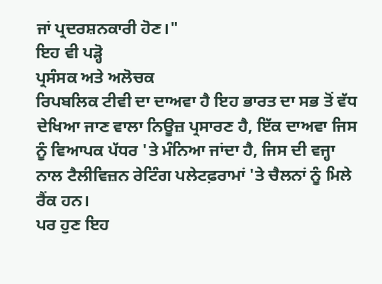ਜਾਂ ਪ੍ਰਦਰਸ਼ਨਕਾਰੀ ਹੋਣ।"
ਇਹ ਵੀ ਪੜ੍ਹੋ
ਪ੍ਰਸੰਸਕ ਅਤੇ ਅਲੋਚਕ
ਰਿਪਬਲਿਕ ਟੀਵੀ ਦਾ ਦਾਅਵਾ ਹੈ ਇਹ ਭਾਰਤ ਦਾ ਸਭ ਤੋਂ ਵੱਧ ਦੇਖਿਆ ਜਾਣ ਵਾਲਾ ਨਿਊਜ਼ ਪ੍ਰਸਾਰਣ ਹੈ, ਇੱਕ ਦਾਅਵਾ ਜਿਸ ਨੂੰ ਵਿਆਪਕ ਪੱਧਰ 'ਤੇ ਮੰਨਿਆ ਜਾਂਦਾ ਹੈ, ਜਿਸ ਦੀ ਵਜ੍ਹਾ ਨਾਲ ਟੈਲੀਵਿਜ਼ਨ ਰੇਟਿੰਗ ਪਲੇਟਫ਼ਰਾਮਾਂ 'ਤੇ ਚੈਲਨਾਂ ਨੂੰ ਮਿਲੇ ਰੈਂਕ ਹਨ।
ਪਰ ਹੁਣ ਇਹ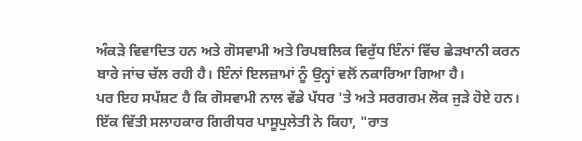ਅੰਕੜੇ ਵਿਵਾਦਿਤ ਹਨ ਅਤੇ ਗੋਸਵਾਮੀ ਅਤੇ ਰਿਪਬਲਿਕ ਵਿਰੁੱਧ ਇੰਨਾਂ ਵਿੱਚ ਛੇੜਖਾਨੀ ਕਰਨ ਬਾਰੇ ਜਾਂਚ ਚੱਲ ਰਹੀ ਹੈ। ਇੰਨਾਂ ਇਲਜ਼ਾਮਾਂ ਨੂੰ ਉਨ੍ਹਾਂ ਵਲੋਂ ਨਕਾਰਿਆ ਗਿਆ ਹੈ।
ਪਰ ਇਹ ਸਪੱਸ਼ਟ ਹੈ ਕਿ ਗੋਸਵਾਮੀ ਨਾਲ ਵੱਡੇ ਪੱਧਰ 'ਤੇ ਅਤੇ ਸਰਗਰਮ ਲੋਕ ਜੁੜੇ ਹੋਏ ਹਨ।
ਇੱਕ ਵਿੱਤੀ ਸਲਾਹਕਾਰ ਗਿਰੀਧਰ ਪਾਸੂਪੁਲੇਤੀ ਨੇ ਕਿਹਾ, "ਰਾਤ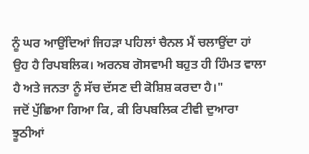ਨੂੰ ਘਰ ਆਉਂਦਿਆਂ ਜਿਹੜਾ ਪਹਿਲਾਂ ਚੈਨਲ ਮੈਂ ਚਲਾਉਂਦਾ ਹਾਂ ਉਹ ਹੈ ਰਿਪਬਲਿਕ। ਅਰਨਬ ਗੋਸਵਾਮੀ ਬਹੁਤ ਹੀ ਹਿੰਮਤ ਵਾਲਾ ਹੈ ਅਤੇ ਜਨਤਾ ਨੂੰ ਸੱਚ ਦੱਸਣ ਦੀ ਕੋਸ਼ਿਸ਼ ਕਰਦਾ ਹੈ।"
ਜਦੋਂ ਪੁੱਛਿਆ ਗਿਆ ਕਿ, ਕੀ ਰਿਪਬਲਿਕ ਟੀਵੀ ਦੁਆਰਾ ਝੂਠੀਆਂ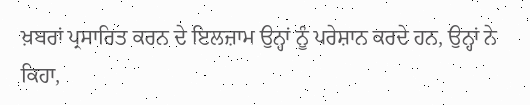ਖ਼ਬਰਾਂ ਪ੍ਰਸਾਰਿਤ ਕਰਨ ਦੇ ਇਲਜ਼ਾਮ ਉਨ੍ਹਾਂ ਨੂੰ ਪਰੇਸ਼ਾਨ ਕਰਦੇ ਹਨ, ਉਨ੍ਹਾਂ ਨੇ ਕਿਹਾ,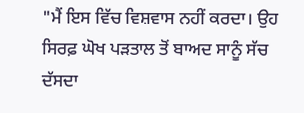"ਮੈਂ ਇਸ ਵਿੱਚ ਵਿਸ਼ਵਾਸ ਨਹੀਂ ਕਰਦਾ। ਉਹ ਸਿਰਫ਼ ਘੋਖ ਪੜਤਾਲ ਤੋਂ ਬਾਅਦ ਸਾਨੂੰ ਸੱਚ ਦੱਸਦਾ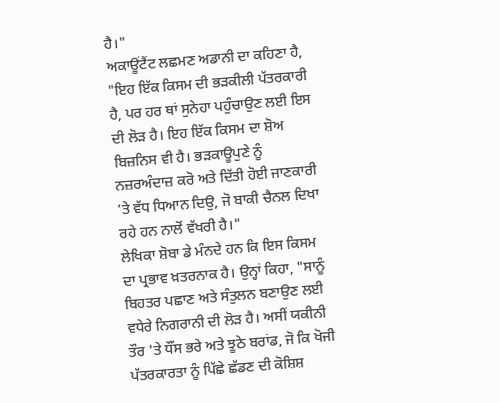ਹੈ।"
ਅਕਾਊਂਟੈਂਟ ਲਛਮਣ ਅਡਾਨੀ ਦਾ ਕਹਿਣਾ ਹੈ, "ਇਹ ਇੱਕ ਕਿਸਮ ਦੀ ਭੜਕੀਲੀ ਪੱਤਰਕਾਰੀ ਹੈ, ਪਰ ਹਰ ਥਾਂ ਸੁਨੇਹਾ ਪਹੁੰਚਾਉਣ ਲਈ ਇਸ ਦੀ ਲੋੜ ਹੈ। ਇਹ ਇੱਕ ਕਿਸਮ ਦਾ ਸ਼ੋਅ ਬਿਜ਼ਨਿਸ ਵੀ ਹੈ। ਭੜਕਾਊਪੁਣੇ ਨੂੰ ਨਜ਼ਰਅੰਦਾਜ਼ ਕਰੋ ਅਤੇ ਦਿੱਤੀ ਹੋਈ ਜਾਣਕਾਰੀ ’ਤੇ ਵੱਧ ਧਿਆਨ ਦਿਉ, ਜੋ ਬਾਕੀ ਚੈਨਲ ਦਿਖਾ ਰਹੇ ਹਨ ਨਾਲੋਂ ਵੱਖਰੀ ਹੈ।"
ਲੇਖਿਕਾ ਸ਼ੋਬਾ ਡੇ ਮੰਨਦੇ ਹਨ ਕਿ ਇਸ ਕਿਸਮ ਦਾ ਪ੍ਰਭਾਵ ਖ਼ਤਰਨਾਕ ਹੈ। ਉਨ੍ਹਾਂ ਕਿਹਾ, "ਸਾਨੂੰ ਬਿਹਤਰ ਪਛਾਣ ਅਤੇ ਸੰਤੁਲਨ ਬਣਾਉਣ ਲਈ ਵਧੇਰੇ ਨਿਗਰਾਨੀ ਦੀ ਲੋੜ ਹੈ। ਅਸੀਂ ਯਕੀਨੀ ਤੌਰ 'ਤੇ ਧੌਂਸ ਭਰੇ ਅਤੇ ਝੂਠੇ ਬਰਾਂਡ, ਜੋ ਕਿ ਖੋਜੀ ਪੱਤਰਕਾਰਤਾ ਨੂੰ ਪਿੱਛੇ ਛੱਡਣ ਦੀ ਕੋਸ਼ਿਸ਼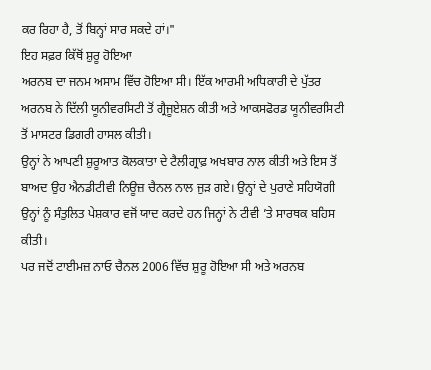ਕਰ ਰਿਹਾ ਹੈ, ਤੋਂ ਬਿਨ੍ਹਾਂ ਸਾਰ ਸਕਦੇ ਹਾਂ।"
ਇਹ ਸਫ਼ਰ ਕਿੱਥੋਂ ਸ਼ੁਰੂ ਹੋਇਆ
ਅਰਨਬ ਦਾ ਜਨਮ ਅਸਾਮ ਵਿੱਚ ਹੋਇਆ ਸੀ। ਇੱਕ ਆਰਮੀ ਅਧਿਕਾਰੀ ਦੇ ਪੁੱਤਰ ਅਰਨਬ ਨੇ ਦਿੱਲੀ ਯੂਨੀਵਰਸਿਟੀ ਤੋਂ ਗ੍ਰੈਜੂਏਸ਼ਨ ਕੀਤੀ ਅਤੇ ਆਕਸਫੋਰਡ ਯੂਨੀਵਰਸਿਟੀ ਤੋਂ ਮਾਸਟਰ ਡਿਗਰੀ ਹਾਸਲ ਕੀਤੀ।
ਉਨ੍ਹਾਂ ਨੇ ਆਪਣੀ ਸ਼ੁਰੂਆਤ ਕੋਲਕਾਤਾ ਦੇ ਟੈਲੀਗ੍ਰਾਫ਼ ਅਖਬਾਰ ਨਾਲ ਕੀਤੀ ਅਤੇ ਇਸ ਤੋਂ ਬਾਅਦ ਉਹ ਐਨਡੀਟੀਵੀ ਨਿਊਜ਼ ਚੈਨਲ ਨਾਲ ਜੁੜ ਗਏ। ਉਨ੍ਹਾਂ ਦੇ ਪੁਰਾਣੇ ਸਹਿਯੋਗੀ ਉਨ੍ਹਾਂ ਨੂੰ ਸੰਤੁਲਿਤ ਪੇਸ਼ਕਾਰ ਵਜੋਂ ਯਾਦ ਕਰਦੇ ਹਨ ਜਿਨ੍ਹਾਂ ਨੇ ਟੀਵੀ ’ਤੇ ਸਾਰਥਕ ਬਹਿਸ ਕੀਤੀ।
ਪਰ ਜਦੋਂ ਟਾਈਮਜ਼ ਨਾਓ ਚੈਨਲ 2006 ਵਿੱਚ ਸ਼ੁਰੂ ਹੋਇਆ ਸੀ ਅਤੇ ਅਰਨਬ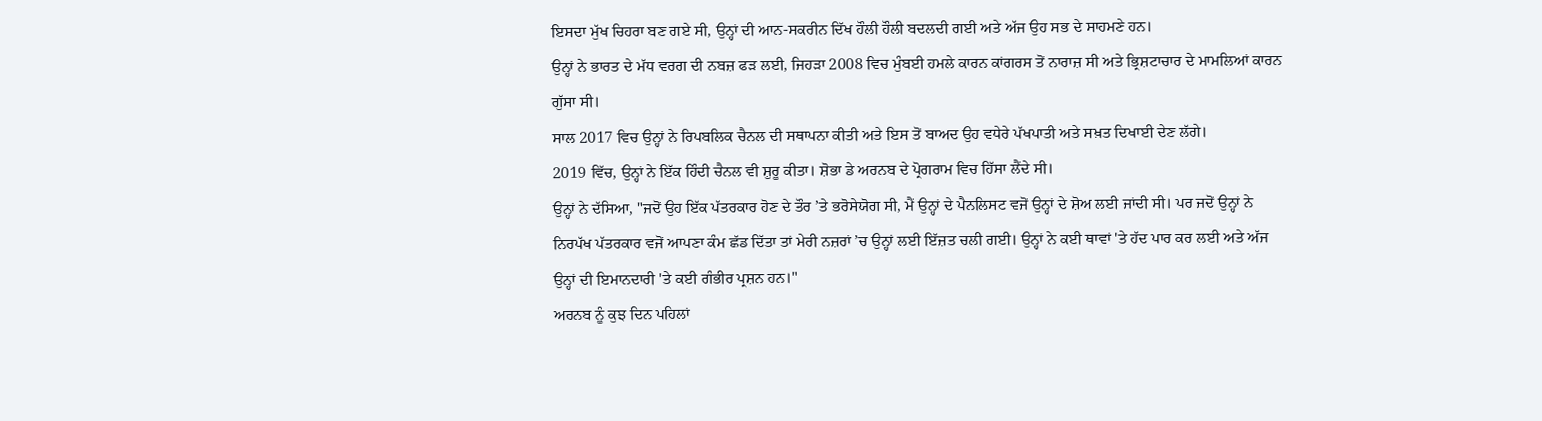ਇਸਦਾ ਮੁੱਖ ਚਿਹਰਾ ਬਣ ਗਏ ਸੀ, ਉਨ੍ਹਾਂ ਦੀ ਆਨ-ਸਕਰੀਨ ਦਿੱਖ ਹੌਲੀ ਹੌਲੀ ਬਦਲਦੀ ਗਈ ਅਤੇ ਅੱਜ ਉਹ ਸਭ ਦੇ ਸਾਹਮਣੇ ਹਨ।
ਉਨ੍ਹਾਂ ਨੇ ਭਾਰਤ ਦੇ ਮੱਧ ਵਰਗ ਦੀ ਨਬਜ਼ ਫੜ ਲਈ, ਜਿਹੜਾ 2008 ਵਿਚ ਮੁੰਬਈ ਹਮਲੇ ਕਾਰਨ ਕਾਂਗਰਸ ਤੋਂ ਨਾਰਾਜ਼ ਸੀ ਅਤੇ ਭ੍ਰਿਸ਼ਟਾਚਾਰ ਦੇ ਮਾਮਲਿਆਂ ਕਾਰਨ ਗੁੱਸਾ ਸੀ।
ਸਾਲ 2017 ਵਿਚ ਉਨ੍ਹਾਂ ਨੇ ਰਿਪਬਲਿਕ ਚੈਨਲ ਦੀ ਸਥਾਪਨਾ ਕੀਤੀ ਅਤੇ ਇਸ ਤੋਂ ਬਾਅਦ ਉਹ ਵਧੇਰੇ ਪੱਖਪਾਤੀ ਅਤੇ ਸਖ਼ਤ ਦਿਖਾਈ ਦੇਣ ਲੱਗੇ।
2019 ਵਿੱਚ, ਉਨ੍ਹਾਂ ਨੇ ਇੱਕ ਹਿੰਦੀ ਚੈਨਲ ਵੀ ਸ਼ੁਰੂ ਕੀਤਾ। ਸ਼ੋਭਾ ਡੇ ਅਰਨਬ ਦੇ ਪ੍ਰੋਗਰਾਮ ਵਿਚ ਹਿੱਸਾ ਲੈਂਦੇ ਸੀ।
ਉਨ੍ਹਾਂ ਨੇ ਦੱਸਿਆ, "ਜਦੋਂ ਉਹ ਇੱਕ ਪੱਤਰਕਾਰ ਹੋਣ ਦੇ ਤੌਰ ’ਤੇ ਭਰੋਸੇਯੋਗ ਸੀ, ਮੈਂ ਉਨ੍ਹਾਂ ਦੇ ਪੈਨਲਿਸਟ ਵਜੋਂ ਉਨ੍ਹਾਂ ਦੇ ਸ਼ੋਅ ਲਈ ਜਾਂਦੀ ਸੀ। ਪਰ ਜਦੋਂ ਉਨ੍ਹਾਂ ਨੇ ਨਿਰਪੱਖ ਪੱਤਰਕਾਰ ਵਜੋਂ ਆਪਣਾ ਕੰਮ ਛੱਡ ਦਿੱਤਾ ਤਾਂ ਮੇਰੀ ਨਜ਼ਰਾਂ ’ਚ ਉਨ੍ਹਾਂ ਲਈ ਇੱਜ਼ਤ ਚਲੀ ਗਈ। ਉਨ੍ਹਾਂ ਨੇ ਕਈ ਥਾਵਾਂ 'ਤੇ ਹੱਦ ਪਾਰ ਕਰ ਲਈ ਅਤੇ ਅੱਜ ਉਨ੍ਹਾਂ ਦੀ ਇਮਾਨਦਾਰੀ 'ਤੇ ਕਈ ਗੰਭੀਰ ਪ੍ਰਸ਼ਨ ਹਨ।"
ਅਰਨਬ ਨੂੰ ਕੁਝ ਦਿਨ ਪਹਿਲਾਂ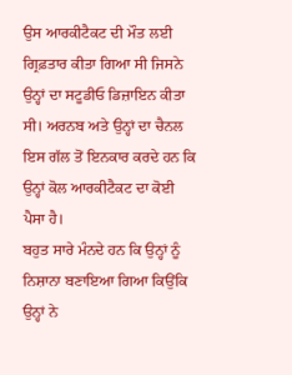ਉਸ ਆਰਕੀਟੈਕਟ ਦੀ ਮੌਤ ਲਈ ਗ੍ਰਿਫ਼ਤਾਰ ਕੀਤਾ ਗਿਆ ਸੀ ਜਿਸਨੇ ਉਨ੍ਹਾਂ ਦਾ ਸਟੂਡੀਓ ਡਿਜ਼ਾਇਨ ਕੀਤਾ ਸੀ। ਅਰਨਬ ਅਤੇ ਉਨ੍ਹਾਂ ਦਾ ਚੈਨਲ ਇਸ ਗੱਲ ਤੋਂ ਇਨਕਾਰ ਕਰਦੇ ਹਨ ਕਿ ਉਨ੍ਹਾਂ ਕੋਲ ਆਰਕੀਟੈਕਟ ਦਾ ਕੋਈ ਪੈਸਾ ਹੈ।
ਬਹੁਤ ਸਾਰੇ ਮੰਨਦੇ ਹਨ ਕਿ ਉਨ੍ਹਾਂ ਨੂੰ ਨਿਸ਼ਾਨਾ ਬਣਾਇਆ ਗਿਆ ਕਿਉਂਕਿ ਉਨ੍ਹਾਂ ਨੇ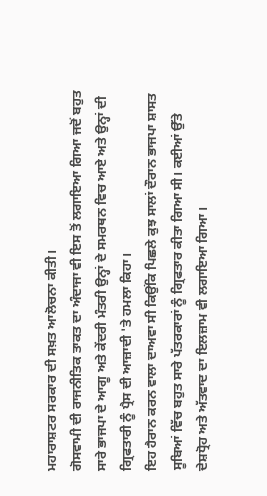ਮਹਾਰਾਸ਼ਟਰ ਸਰਕਾਰ ਦੀ ਸਖ਼ਤ ਆਲੋਚਨਾ ਕੀਤੀ।
ਗੋਸਵਾਮੀ ਦੀ ਰਾਜਨੀਤਿਕ ਤਾਕਤ ਦਾ ਅੰਦਾਜਾ ਵੀ ਇਸ ਤੋਂ ਲਗਾਇਆ ਗਿਆ ਜਦੋਂ ਬਹੁਤ ਸਾਰੇ ਭਾਜਪਾ ਦੇ ਆਗੂ ਅਤੇ ਕੇਂਦਰੀ ਮੰਤਰੀ ਉਨ੍ਹਾਂ ਦੇ ਸਮਰਥਨ ਵਿਚ ਆਏ ਅਤੇ ਉਨ੍ਹਾਂ ਦੀ ਗ੍ਰਿਫਤਾਰੀ ਨੂੰ ਪ੍ਰੈਸ ਦੀ ਆਜ਼ਾਦੀ 'ਤੇ ਹਮਲਾ ਕਿਹਾ।
ਇਹ ਹੈਰਾਨ ਕਰਨ ਵਾਲਾ ਦਾਅਵਾ ਸੀ ਕਿਉਂਕਿ ਪਿਛਲੇ ਕੁਝ ਸਾਲਾਂ ਦੌਰਾਨ ਭਾਜਪਾ ਸ਼ਾਸਤ ਸੂਬਿਆਂ ਵਿੱਚ ਬਹੁਤ ਸਾਰੇ ਪੱਤਰਕਾਰਾਂ ਨੂੰ ਗ੍ਰਿਫਤਾਰ ਕੀਤਾ ਗਿਆ ਸੀ। ਕਈਆਂ ਉੱਤੇ ਦੇਸ਼ਧ੍ਰੋਹ ਅਤੇ ਅੱਤਵਾਦ ਦਾ ਇਲਜ਼ਾਮ ਵੀ ਲਗਾਇਆ ਗਿਆ।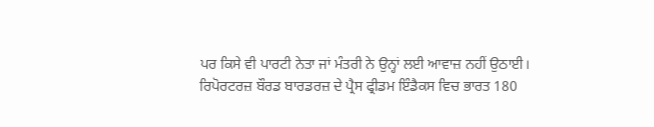ਪਰ ਕਿਸੇ ਵੀ ਪਾਰਟੀ ਨੇਤਾ ਜਾਂ ਮੰਤਰੀ ਨੇ ਉਨ੍ਹਾਂ ਲਈ ਆਵਾਜ਼ ਨਹੀਂ ਉਠਾਈ।
ਰਿਪੋਰਟਰਜ਼ ਬੌਰਡ ਬਾਰਡਰਜ਼ ਦੇ ਪ੍ਰੈਸ ਫ੍ਰੀਡਮ ਇੰਡੈਕਸ ਵਿਚ ਭਾਰਤ 180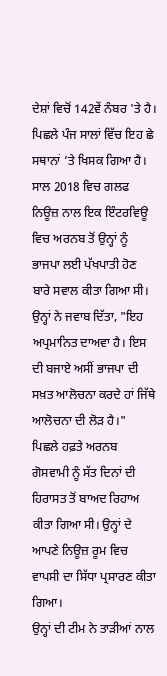ਦੇਸ਼ਾਂ ਵਿਚੋਂ 142ਵੇਂ ਨੰਬਰ 'ਤੇ ਹੈ। ਪਿਛਲੇ ਪੰਜ ਸਾਲਾਂ ਵਿੱਚ ਇਹ ਛੇ ਸਥਾਨਾਂ ’ਤੇ ਖਿਸਕ ਗਿਆ ਹੈ।
ਸਾਲ 2018 ਵਿਚ ਗਲਫ ਨਿਊਜ਼ ਨਾਲ ਇਕ ਇੰਟਰਵਿਊ ਵਿਚ ਅਰਨਬ ਤੋਂ ਉਨ੍ਹਾਂ ਨੂੰ ਭਾਜਪਾ ਲਈ ਪੱਖਪਾਤੀ ਹੋਣ ਬਾਰੇ ਸਵਾਲ ਕੀਤਾ ਗਿਆ ਸੀ।
ਉਨ੍ਹਾਂ ਨੇ ਜਵਾਬ ਦਿੱਤਾ, "ਇਹ ਅਪ੍ਰਮਾਨਿਤ ਦਾਅਵਾ ਹੈ। ਇਸ ਦੀ ਬਜਾਏ ਅਸੀਂ ਭਾਜਪਾ ਦੀ ਸਖ਼ਤ ਆਲੋਚਨਾ ਕਰਦੇ ਹਾਂ ਜਿੱਥੇ ਆਲੋਚਨਾ ਦੀ ਲੋੜ ਹੈ।"
ਪਿਛਲੇ ਹਫ਼ਤੇ ਅਰਨਬ ਗੋਸਵਾਮੀ ਨੂੰ ਸੱਤ ਦਿਨਾਂ ਦੀ ਹਿਰਾਸਤ ਤੋਂ ਬਾਅਦ ਰਿਹਾਅ ਕੀਤਾ ਗਿਆ ਸੀ। ਉਨ੍ਹਾਂ ਦੇ ਆਪਣੇ ਨਿਊਜ਼ ਰੂਮ ਵਿਚ ਵਾਪਸੀ ਦਾ ਸਿੱਧਾ ਪ੍ਰਸਾਰਣ ਕੀਤਾ ਗਿਆ।
ਉਨ੍ਹਾਂ ਦੀ ਟੀਮ ਨੇ ਤਾੜੀਆਂ ਨਾਲ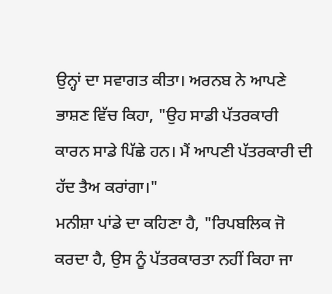ਉਨ੍ਹਾਂ ਦਾ ਸਵਾਗਤ ਕੀਤਾ। ਅਰਨਬ ਨੇ ਆਪਣੇ ਭਾਸ਼ਣ ਵਿੱਚ ਕਿਹਾ, "ਉਹ ਸਾਡੀ ਪੱਤਰਕਾਰੀ ਕਾਰਨ ਸਾਡੇ ਪਿੱਛੇ ਹਨ। ਮੈਂ ਆਪਣੀ ਪੱਤਰਕਾਰੀ ਦੀ ਹੱਦ ਤੈਅ ਕਰਾਂਗਾ।"
ਮਨੀਸ਼ਾ ਪਾਂਡੇ ਦਾ ਕਹਿਣਾ ਹੈ, "ਰਿਪਬਲਿਕ ਜੋ ਕਰਦਾ ਹੈ, ਉਸ ਨੂੰ ਪੱਤਰਕਾਰਤਾ ਨਹੀਂ ਕਿਹਾ ਜਾ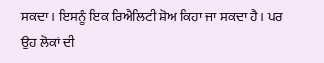ਸਕਦਾ। ਇਸਨੂੰ ਇਕ ਰਿਐਲਿਟੀ ਸ਼ੋਅ ਕਿਹਾ ਜਾ ਸਕਦਾ ਹੈ। ਪਰ ਉਹ ਲੋਕਾਂ ਦੀ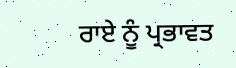ਰਾਏ ਨੂੰ ਪ੍ਰਭਾਵਤ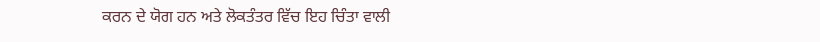ਕਰਨ ਦੇ ਯੋਗ ਹਨ ਅਤੇ ਲੋਕਤੰਤਰ ਵਿੱਚ ਇਹ ਚਿੰਤਾ ਵਾਲੀ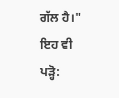ਗੱਲ ਹੈ।"
ਇਹ ਵੀ ਪੜ੍ਹੋ: